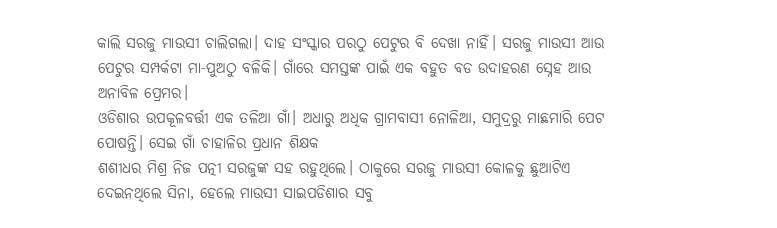କାଲି ସରଜୁ ମାଉସୀ ଚାଲିଗଲା। ଦାହ ସଂସ୍କାର ପରଠୁ ପେଟୁର ବି ଦେଖା ନାହିଁ। ସରଜୁ ମାଉସୀ ଆଉ ପେଟୁର ସମ୍ପର୍କଟା ମା‐ପୁଅଠୁ ବଳିକି। ଗାଁରେ ସମସ୍ତଙ୍କ ପାଇଁ ଏକ ବହୁତ ବଡ ଉଦାହରଣ ସ୍ନେହ ଆଉ ଅନାବିଳ ପ୍ରେମର।
ଓଡିଶାର ଉପକୂଳବର୍ତ୍ତୀ ଏକ ତଳିଆ ଗାଁ। ଅଧାରୁ ଅଧିକ ଗ୍ରାମବାସୀ ନୋଳିଆ, ସମୁଦ୍ରରୁ ମାଛମାରି ପେଟ ପୋଷନ୍ତି। ସେଇ ଗାଁ ଚାହାଳିର ପ୍ରଧାନ ଶିକ୍ଷକ
ଶଶୀଧର ମିଶ୍ର ନିଜ ପତ୍ନୀ ସରଜୁଙ୍କ ସହ ରହୁଥିଲେ। ଠାକୁରେ ସରଜୁ ମାଉସୀ କୋଳକୁ ଛୁଆଟିଏ ଦେଇନଥିଲେ ସିନା, ହେଲେ ମାଉସୀ ସାଇପଡିଶାର ସବୁ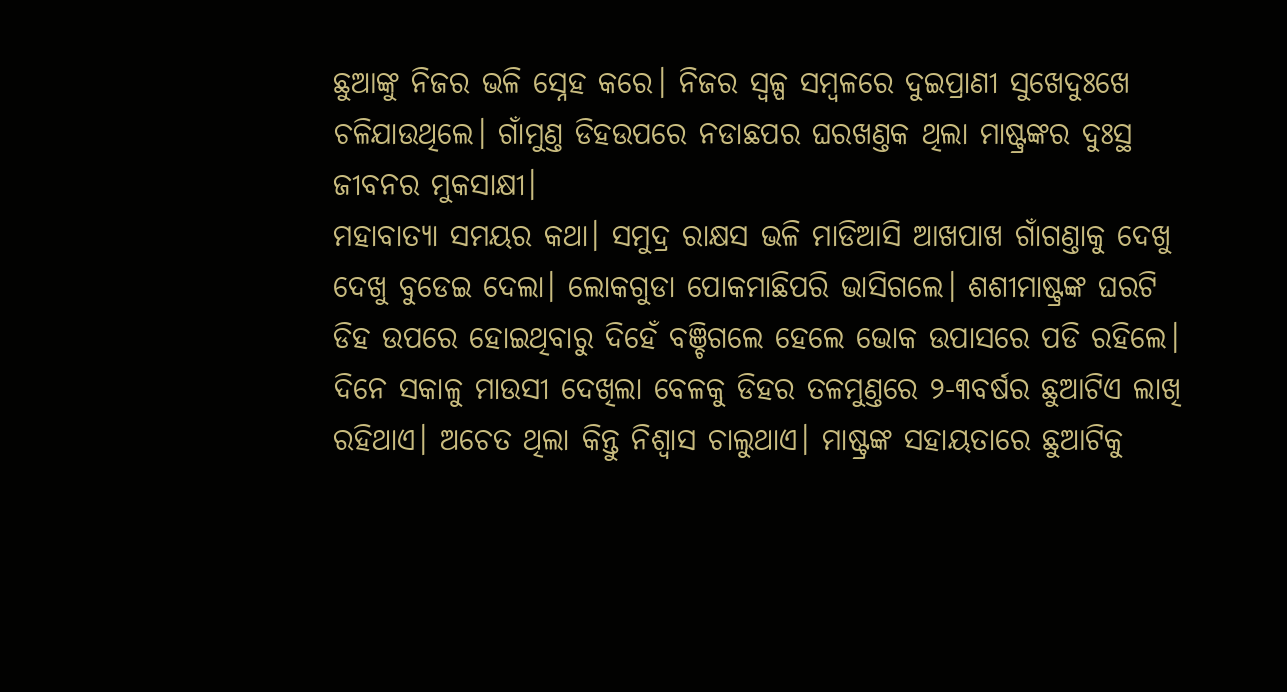ଛୁଆଙ୍କୁ ନିଜର ଭଳି ସ୍ନେହ କରେ। ନିଜର ସ୍ୱଳ୍ପ ସମ୍ବଳରେ ଦୁଇପ୍ରାଣୀ ସୁଖେଦୁଃଖେ ଚଳିଯାଉଥିଲେ। ଗାଁମୁଣ୍ତ ଡିହଉପରେ ନଡାଛପର ଘରଖଣ୍ତକ ଥିଲା ମାଷ୍ଟ୍ରଙ୍କର ଦୁଃସ୍ଥ ଜୀବନର ମୁକସାକ୍ଷୀ।
ମହାବାତ୍ୟା ସମୟର କଥା। ସମୁଦ୍ର ରାକ୍ଷସ ଭଳି ମାଡିଆସି ଆଖପାଖ ଗାଁଗଣ୍ତାକୁ ଦେଖୁ ଦେଖୁ ବୁଡେଇ ଦେଲା। ଲୋକଗୁଡା ପୋକମାଛିପରି ଭାସିଗଲେ। ଶଶୀମାଷ୍ଟ୍ରଙ୍କ ଘରଟି ଡିହ ଉପରେ ହୋଇଥିବାରୁ ଦିହେଁ ବଞ୍ଚିଗଲେ ହେଲେ ଭୋକ ଉପାସରେ ପଡି ରହିଲେ। ଦିନେ ସକାଳୁ ମାଉସୀ ଦେଖିଲା ବେଳକୁ ଡିହର ତଳମୁଣ୍ତରେ ୨-୩ବର୍ଷର ଛୁଆଟିଏ ଲାଖି ରହିଥାଏ। ଅଚେତ ଥିଲା କିନ୍ତୁ ନିଶ୍ୱାସ ଚାଲୁଥାଏ। ମାଷ୍ଟ୍ରଙ୍କ ସହାୟତାରେ ଛୁଆଟିକୁ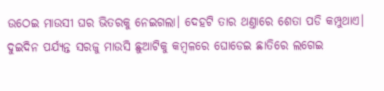ଉଠେଇ ମାଉସୀ ଘର ଭିତରକୁ ନେଇଗଲା। ଦେହଟି ତାର ଥଣ୍ତାରେ ଶେତା ପଡି କମ୍ପୁଥାଏ। ଦୁଇଦିନ ପର୍ଯ୍ୟନ୍ତ ସରଜୁ ମାଉସି ଛୁଆଟିକୁ କମ୍ବଳରେ ଘୋଡେଇ ଛାତିରେ ଲଗେଇ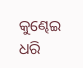କୁଣ୍ଢେଇ ଧରି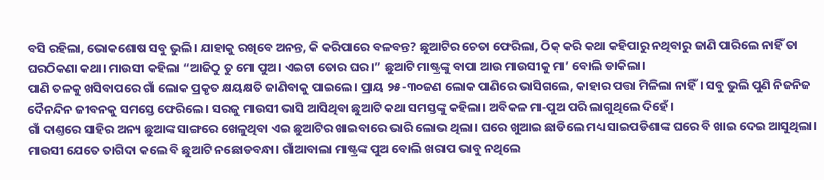ବସି ରହିଲା, ଭୋକଶୋଷ ସବୁ ଭୁଲି। ଯାହାକୁ ରଖିବେ ଅନନ୍ତ, କି କରିପାରେ ବଳବନ୍ତ? ଛୁଆଟିର ଚେତା ଫେରିଲା, ଠିକ୍ କରି କଥା କହିପାରୁ ନଥିବାରୁ ଜାଣି ପାରିଲେ ନାହିଁ ତା ଘରଠିକଣା କଥା। ମାଉସୀ କହିଲା “ଆଜିଠୁ ତୁ ମୋ ପୁଅ। ଏଇଟା ତୋର ଘର।” ଛୁଆଟି ମାଷ୍ଟ୍ରଙ୍କୁ ବାପା ଆଉ ମାଉସୀକୁ ମା’ ବୋଲି ଡାକିଲା।
ପାଣି ତଳକୁ ଖସିବାପରେ ଗାଁ ଲୋକ ପ୍ରକୃତ କ୍ଷୟକ୍ଷତି ଜାଣିବାକୁ ପାଇଲେ। ପ୍ରାୟ ୨୫-୩୦ଜଣ ଲୋକ ପାଣିରେ ଭାସିଗଲେ, କାହାର ପତ୍ତା ମିଳିଲା ନାହିଁ। ସବୁ ଭୁଲି ପୁଣି ନିଜନିଜ ଦୈନନ୍ଦିନ ଜୀବନକୁ ସମସ୍ତେ ଫେରିଲେ। ସରଜୁ ମାଉସୀ ଭାସି ଆସିଥିବା ଛୁଆଟି କଥା ସମସ୍ତଙ୍କୁ କହିଲା। ଅବିକଳ ମା‐ପୁଅ ପରି ଲାଗୁଥିଲେ ଦିହେଁ।
ଗାଁ ଦାଣ୍ତରେ ସାହିର ଅନ୍ୟ ଛୁଆଙ୍କ ସାଙ୍ଗରେ ଖେଳୁଥିବା ଏଇ ଛୁଆଟିର ଖାଇବାରେ ଭାରି ଲୋଭ ଥିଲା। ଘରେ ଖୁଆଇ ଛାଡିଲେ ମଧ୍ୟ ସାଇପଡିଶାଙ୍କ ଘରେ ବି ଖାଇ ଦେଇ ଆସୁଥିଲା। ମାଉସୀ ଯେତେ ତାଗିଦା କଲେ ବି ଛୁଆଟି ନଛୋଡବନ୍ଧା। ଗାଁଆବାଲା ମାଷ୍ଟ୍ରଙ୍କ ପୁଅ ବୋଲି ଖରାପ ଭାବୁ ନଥିଲେ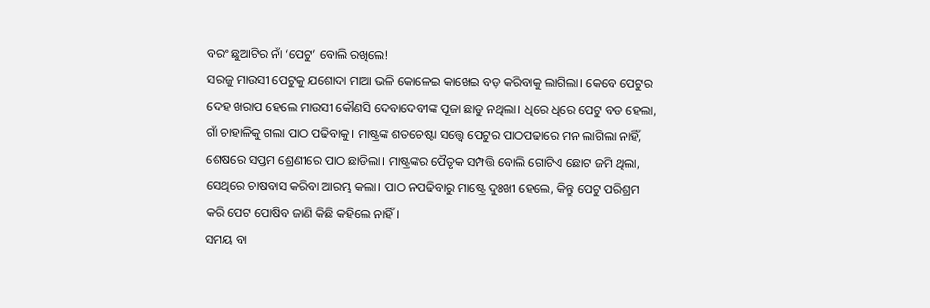ବରଂ ଛୁଆଟିର ନାଁ ‘ପେଟୁ’ ବୋଲି ରଖିଲେ!
ସରଜୁ ମାଉସୀ ପେଟୁକୁ ଯଶୋଦା ମାଆ ଭଳି କୋଳେଇ କାଖେଇ ବଡ଼ କରିବାକୁ ଲାଗିଲା। କେବେ ପେଟୁର ଦେହ ଖରାପ ହେଲେ ମାଉସୀ କୌଣସି ଦେବାଦେବୀଙ୍କ ପୂଜା ଛାଡୁ ନଥିଲା। ଧିରେ ଧିରେ ପେଟୁ ବଡ ହେଲା, ଗାଁ ଚାହାଳିକୁ ଗଲା ପାଠ ପଢିବାକୁ। ମାଷ୍ଟ୍ରଙ୍କ ଶତଚେଷ୍ଟା ସତ୍ତ୍ୱେ ପେଟୁର ପାଠପଢାରେ ମନ ଲାଗିଲା ନାହିଁ, ଶେଷରେ ସପ୍ତମ ଶ୍ରେଣୀରେ ପାଠ ଛାଡିଲା। ମାଷ୍ଟ୍ରଙ୍କର ପୈତୃକ ସମ୍ପତ୍ତି ବୋଲି ଗୋଟିଏ ଛୋଟ ଜମି ଥିଲା, ସେଥିରେ ଚାଷବାସ କରିବା ଆରମ୍ଭ କଲା। ପାଠ ନପଢିବାରୁ ମାଷ୍ଟ୍ରେ ଦୁଃଖୀ ହେଲେ, କିନ୍ତୁ ପେଟୁ ପରିଶ୍ରମ କରି ପେଟ ପୋଷିବ ଜାଣି କିଛି କହିଲେ ନାହିଁ।
ସମୟ ବା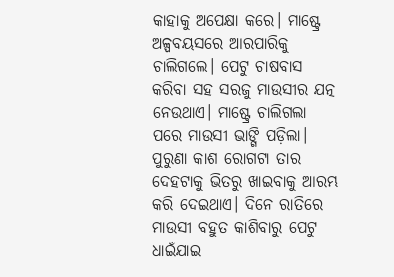କାହାକୁ ଅପେକ୍ଷା କରେ। ମାଷ୍ଟ୍ରେ ଅଳ୍ପବୟସରେ ଆରପାରିକୁ ଚାଲିଗଲେ। ପେଟୁ ଚାଷବାସ କରିବା ସହ ସରଜୁ ମାଉସୀର ଯତ୍ନ ନେଉଥାଏ। ମାଷ୍ଟ୍ରେ ଚାଲିଗଲା ପରେ ମାଉସୀ ଭାଙ୍ଗି ପଡ଼ିଲା। ପୁରୁଣା କାଶ ରୋଗଟା ତାର ଦେହଟାକୁ ଭିତରୁ ଖାଇବାକୁ ଆରମ୍ଭ କରି ଦେଇଥାଏ। ଦିନେ ରାତିରେ ମାଉସୀ ବହୁତ କାଶିବାରୁ ପେଟୁ ଧାଇଁଯାଇ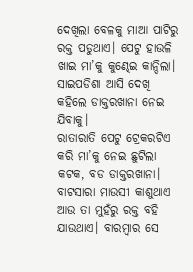ଦେଖିଲା ବେଳକୁ ମାଆ ପାଟିରୁ ରକ୍ତ ପଡୁଥାଏ। ପେଟୁ ହାଉଳି ଖାଇ ମା’କୁ କୁଣ୍ଢେଇ କାନ୍ଦିଲା। ସାଇପଡିଶା ଆସି ଦେଖି କହିଲେ ଡାକ୍ତରଖାନା ନେଇ ଯିବାକୁ।
ରାତାରାତି ପେଟୁ ଟ୍ରେକରଟିଏ କରି ମା’କୁ ନେଇ ଛୁଟିଲା କଟକ, ବଡ ଡାକ୍ତରଖାନା। ବାଟସାରା ମାଉସୀ କାଶୁଥାଏ ଆଉ ତା ମୁହଁରୁ ରକ୍ତ ବହି ଯାଉଥାଏ। ବାରମ୍ବାର ସେ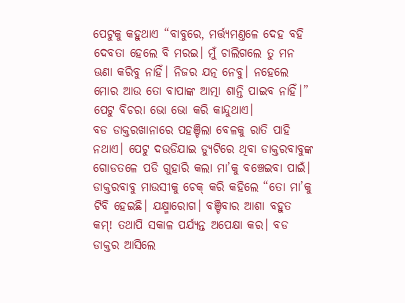ପେଟୁକୁ କହୁଥାଏ “ବାବୁରେ, ମର୍ତ୍ତ୍ୟମଣ୍ତଳେ ଦେହ ବହି ଦେବତା ହେଲେ ବି ମରଇ। ମୁଁ ଚାଲିଗଲେ ତୁ ମନ ଊଣା କରିବୁ ନାହିଁ। ନିଜର ଯତ୍ନ ନେବୁ। ନହେଲେ ମୋର ଆଉ ତୋ ବାପାଙ୍କ ଆତ୍ମା ଶାନ୍ତି ପାଇବ ନାହିଁ।” ପେଟୁ ବିଚରା ଭୋ ଭୋ କରି କାନ୍ଦୁଥାଏ।
ବଡ ଡାକ୍ତରଖାନାରେ ପହଞ୍ଚିଲା ବେଳକୁ ରାତି ପାହି ନଥାଏ। ପେଟୁ ଦଉଡିଯାଇ ଡ୍ୟୁଟିରେ ଥିବା ଡାକ୍ତରବାବୁଙ୍କ ଗୋଡତଳେ ପଡି ଗୁହାରି କଲା ମା’କୁ ବଞ୍ଚେଇବା ପାଇଁ। ଡାକ୍ତରବାବୁ ମାଉସୀକୁ ଚେକ୍ କରି କହିଲେ “ତୋ ମା’କୁ ଟିବି ହେଇଛି। ଯକ୍ଷ୍ମାରୋଗ। ବଞ୍ଚିବାର ଆଶା ବହୁତ କମ୍! ତଥାପି ସକାଳ ପର୍ଯ୍ୟନ୍ତ ଅପେକ୍ଷା କର। ବଡ ଡାକ୍ତର ଆସିଲେ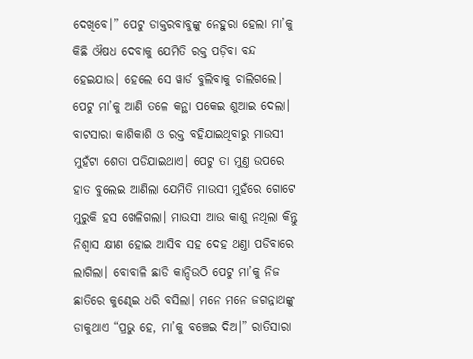ଦେଖିବେ।” ପେଟୁ ଡାକ୍ତରବାବୁଙ୍କୁ ନେହୁରା ହେଲା ମା’କୁ କିଛି ଔଷଧ ଦେବାକୁ ଯେମିତି ରକ୍ତ ପଡ଼ିବା ବନ୍ଦ ହେଇଯାଉ। ହେଲେ ସେ ୱାର୍ଡ ବୁଲିବାକୁ ଚାଲିଗଲେ।
ପେଟୁ ମା’କୁ ଆଣି ତଳେ କନ୍ଥା ପକେଇ ଶୁଆଇ ଦେଲା। ବାଟସାରା କାଶିକାଶି ଓ ରକ୍ତ ବହିଯାଇଥିବାରୁ ମାଉସୀ ମୁହଁଟା ଶେତା ପଡିଯାଇଥାଏ। ପେଟୁ ତା ମୁଣ୍ତ ଉପରେ ହାତ ବୁଲେଇ ଆଣିଲା ଯେମିତି ମାଉସୀ ମୁହଁରେ ଗୋଟେ ମୁରୁକି ହସ ଖେଳିଗଲା। ମାଉସୀ ଆଉ କାଶୁ ନଥିଲା କିନ୍ତୁ ନିଶ୍ୱାସ କ୍ଷୀଣ ହୋଇ ଆସିବ ସହ ଦେହ ଥଣ୍ତା ପଡିବାରେ ଲାଗିଲା। ବୋବାଳି ଛାଡି କାନ୍ଦିଉଠି ପେଟୁ ମା’କୁ ନିଜ ଛାତିରେ କୁଣ୍ଢେଇ ଧରି ବସିଲା। ମନେ ମନେ ଜଗନ୍ନାଥଙ୍କୁ ଡାକୁଥାଏ “ପ୍ରଭୁ ହେ, ମା’କୁ ବଞ୍ଚେଇ ଦିଅ।” ରାତିସାରା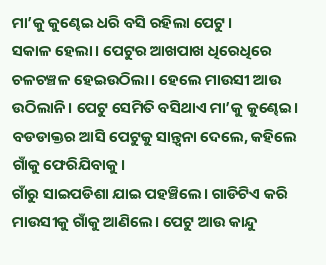ମା’କୁ କୁଣ୍ଢେଇ ଧରି ବସି ରହିଲା ପେଟୁ।
ସକାଳ ହେଲା। ପେଟୁର ଆଖପାଖ ଧିରେଧିରେ ଚଳଚଞ୍ଚଳ ହେଇଉଠିଲା। ହେଲେ ମାଉସୀ ଆଉ ଉଠିଲାନି। ପେଟୁ ସେମିତି ବସିଥାଏ ମା’କୁ କୁଣ୍ଢେଇ। ବଡଡାକ୍ତର ଆସି ପେଟୁକୁ ସାନ୍ତ୍ୱନା ଦେଲେ, କହିଲେ ଗାଁକୁ ଫେରିଯିବାକୁ।
ଗାଁରୁ ସାଇପଡିଶା ଯାଇ ପହଞ୍ଚିଲେ। ଗାଡିଟିଏ କରି ମାଉସୀକୁ ଗାଁକୁ ଆଣିଲେ। ପେଟୁ ଆଉ କାନ୍ଦୁ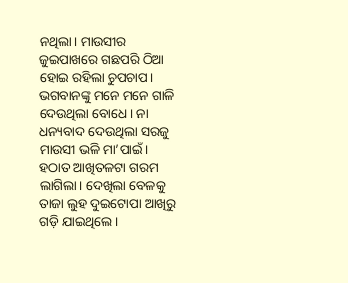ନଥିଲା। ମାଉସୀର ଜୁଇପାଖରେ ଗଛପରି ଠିଆ ହୋଇ ରହିଲା ଚୁପଚାପ। ଭଗବାନଙ୍କୁ ମନେ ମନେ ଗାଳି ଦେଉଥିଲା ବୋଧେ। ନା ଧନ୍ୟବାଦ ଦେଉଥିଲା ସରଜୁ ମାଉସୀ ଭଳି ମା’ପାଇଁ।
ହଠାତ ଆଖିତଳଟା ଗରମ ଲାଗିଲା। ଦେଖିଲା ବେଳକୁ ତାଜା ଲୁହ ଦୁଇଟୋପା ଆଖିରୁ ଗଡ଼ି ଯାଇଥିଲେ।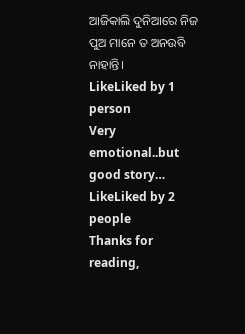ଆଜିକାଲି ଦୁନିଆରେ ନିଜ ପୁଅ ମାନେ ତ ଅନଉବି ନାହାନ୍ତି।
LikeLiked by 1 person
Very emotional..but good story…
LikeLiked by 2 people
Thanks for reading,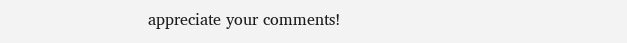appreciate your comments!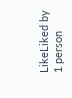LikeLiked by 1 person